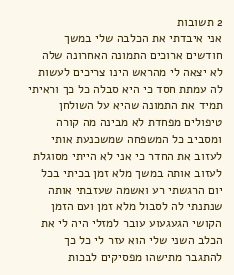2 תשובות
אני איבדתי את הכלבה שלי במשך חודשים ארוכים התמונה האחרונה שלה לא יצאה לי מהראש הינו צריכים לעשות לה עמתת חסד כי היא סבלה כל כך וראיתי תמיד את התמונה שהיא על השולחן טיפולים מפחדת לא מבינה מה קורה ומסביב כל המשפחה שמשכנעת אותי לעזוב את החדר כי אני לא הייתי מסוגלת לעזוב אותה במשך מלא זמן בכיתי בכל יום הרגשתי רע ואשמה שעזבתי אותה שנתנתי לה לסבול מלא זמן ועם הזמן הקושי הגעגעוע עובר למזלי היה לי את הכלב השני שלי הוא עזר לי כל כך להתגבר מתישהו מפסיקים לבכות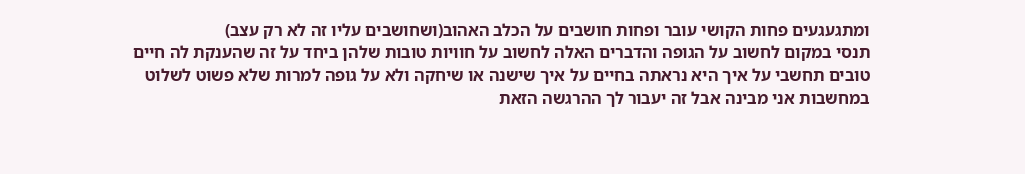ומתגעגעים פחות הקושי עובר ופחות חושבים על הכלב האהוב(ושחושבים עליו זה לא רק עצב)
תנסי במקום לחשוב על הגופה והדברים האלה לחשוב על חוויות טובות שלהן ביחד על זה שהענקת לה חיים טובים תחשבי על איך היא נראתה בחיים על איך שישנה או שיחקה ולא על גופה למרות שלא פשוט לשלוט במחשבות אני מבינה אבל זה יעבור לך ההרגשה הזאת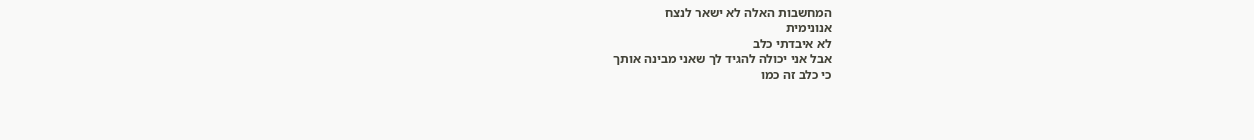המחשבות האלה לא ישאר לנצח
אנונימית
לא איבדתי כלב
אבל אני יכולה להגיד לך שאני מבינה אותך
כי כלב זה כמו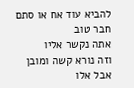להביא עוד אח או סתם חבר טוב
אתה נקשר אליו
וזה נורא קשה ומובן
אבל אלו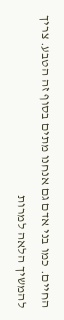החיים. כמו בני אדם גם אנחנו מתים בסוף זה הטבע. צריך להמשיך הלאה למרות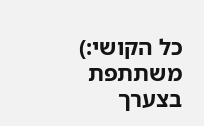כל הקושי:)
משתתפת בצערך